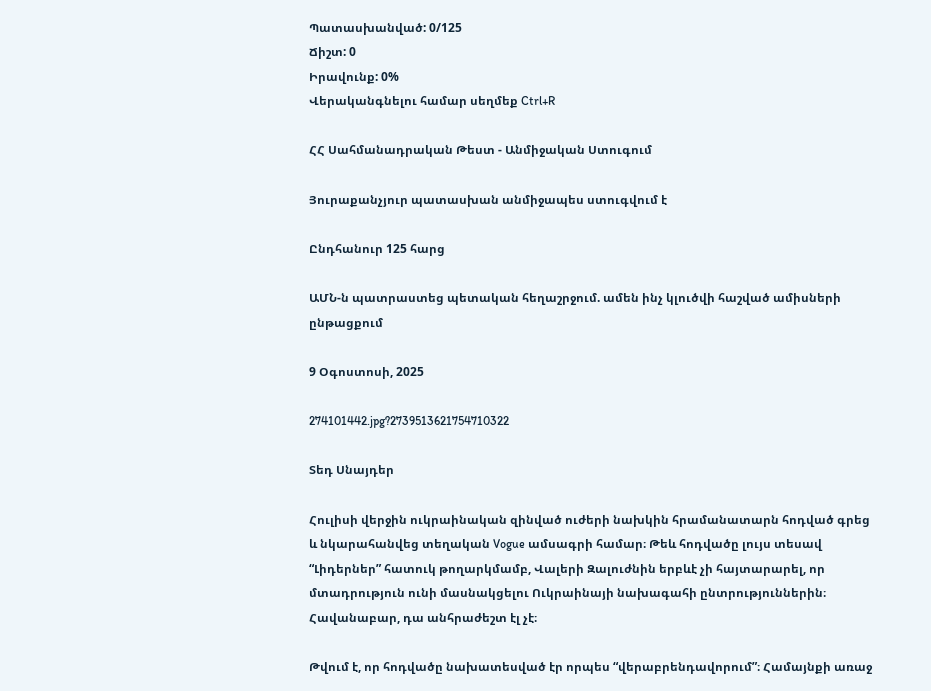Պատասխանված: 0/125
Ճիշտ: 0
Իրավունք: 0%
Վերականգնելու համար սեղմեք Ctrl+R

ՀՀ Սահմանադրական Թեստ - Անմիջական Ստուգում

Յուրաքանչյուր պատասխան անմիջապես ստուգվում է

Ընդհանուր 125 հարց

ԱՄՆ-ն պատրաստեց պետական հեղաշրջում. ամեն ինչ կլուծվի հաշված ամիսների ընթացքում

9 Օգոստոսի, 2025

274101442.jpg?2739513621754710322

Տեդ Սնայդեր

Հուլիսի վերջին ուկրաինական զինված ուժերի նախկին հրամանատարն հոդված գրեց և նկարահանվեց տեղական Vogue ամսագրի համար։ Թեև հոդվածը լույս տեսավ “Լիդերներ” հատուկ թողարկմամբ, Վալերի Զալուժնին երբևէ չի հայտարարել, որ մտադրություն ունի մասնակցելու Ուկրաինայի նախագահի ընտրություններին։ Հավանաբար, դա անհրաժեշտ էլ չէ։

Թվում է, որ հոդվածը նախատեսված էր որպես “վերաբրենդավորում”։ Համայնքի առաջ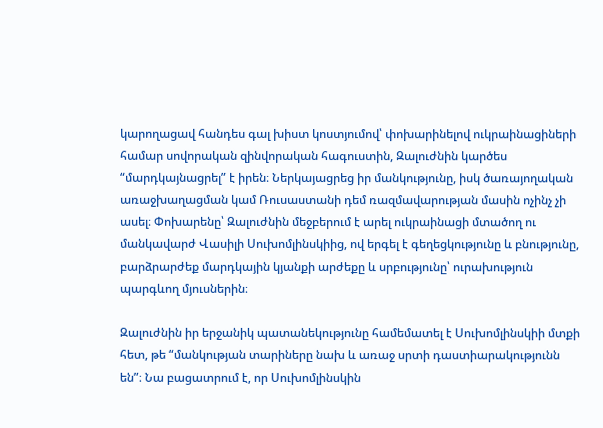կարողացավ հանդես գալ խիստ կոստյումով՝ փոխարինելով ուկրաինացիների համար սովորական զինվորական հագուստին, Զալուժնին կարծես “մարդկայնացրել” է իրեն։ Ներկայացրեց իր մանկությունը, իսկ ծառայողական առաջխաղացման կամ Ռուսաստանի դեմ ռազմավարության մասին ոչինչ չի ասել։ Փոխարենը՝ Զալուժնին մեջբերում է արել ուկրաինացի մտածող ու մանկավարժ Վասիլի Սուխոմլինսկիից, ով երգել է գեղեցկությունը և բնությունը, բարձրարժեք մարդկային կյանքի արժեքը և սրբությունը՝ ուրախություն պարգևող մյուսներին։

Զալուժնին իր երջանիկ պատանեկությունը համեմատել է Սուխոմլինսկիի մտքի հետ, թե “մանկության տարիները նախ և առաջ սրտի դաստիարակությունն են”։ Նա բացատրում է, որ Սուխոմլինսկին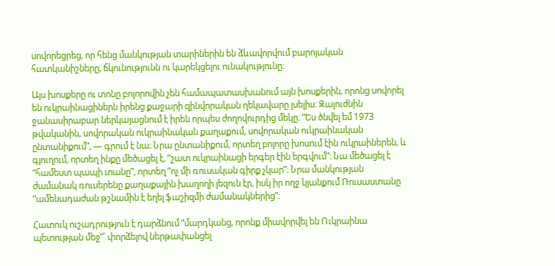սովորեցրեց, որ հենց մանկության տարիներին են ձևավորվում բարոյական հատկանիշները, ճկունությունն ու կարեկցելու ունակությունը։

Այս խոսքերը ու տոնը բոլորովին չեն համապատասխանում այն խոսքերին, որոնց սովորել են ուկրաինացիներն իրենց քաջարի զինվորական ղեկավարը լսելիս։ Զալուժնին ջանասիրաբար ներկայացնում է իրեն որպես ժողովուրդից մեկը։ “Ես ծնվել եմ 1973 թվականին, սովորական ուկրաինական քաղաքում, սովորական ուկրաինական ընտանիքում”, — գրում է նա։ Նրա ընտանիքում, որտեղ բոլորը խոսում էին ուկրաիներեն, և գյուղում, որտեղ ինքը մեծացել է, “շատ ուկրաինացի երգեր էին երգվում”։ Նա մեծացել է “համեստ պապի տանը”, որտեղ “ոչ մի ռուսական գիրք չկար”։ Նրա մանկության ժամանակ ռուսերենը քաղաքային խաղողի լեզուն էր, իսկ իր ողջ կյանքում Ռուսաստանը “ամենադաժան թշնամին է եղել ֆաշիզմի ժամանակներից”։

Հատուկ ուշադրություն է դարձնում “մարդկանց, որոնք միավորվել են Ուկրաինա պետության մեջ”՝ փորձելով ներթափանցել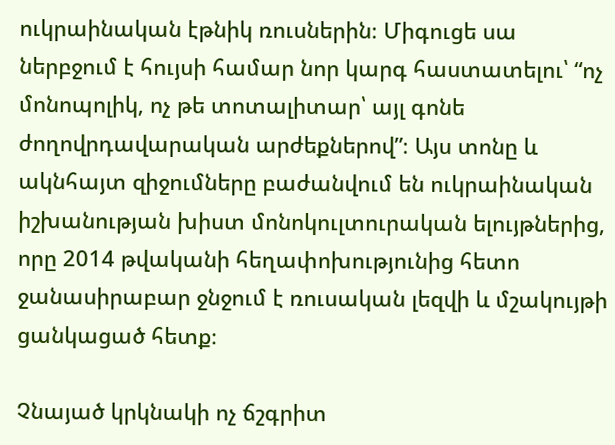ուկրաինական էթնիկ ռուսներին։ Միգուցե սա ներբջում է հույսի համար նոր կարգ հաստատելու՝ “ոչ մոնոպոլիկ, ոչ թե տոտալիտար՝ այլ գոնե ժողովրդավարական արժեքներով”։ Այս տոնը և ակնհայտ զիջումները բաժանվում են ուկրաինական իշխանության խիստ մոնոկուլտուրական ելույթներից, որը 2014 թվականի հեղափոխությունից հետո ջանասիրաբար ջնջում է ռուսական լեզվի և մշակույթի ցանկացած հետք։

Չնայած կրկնակի ոչ ճշգրիտ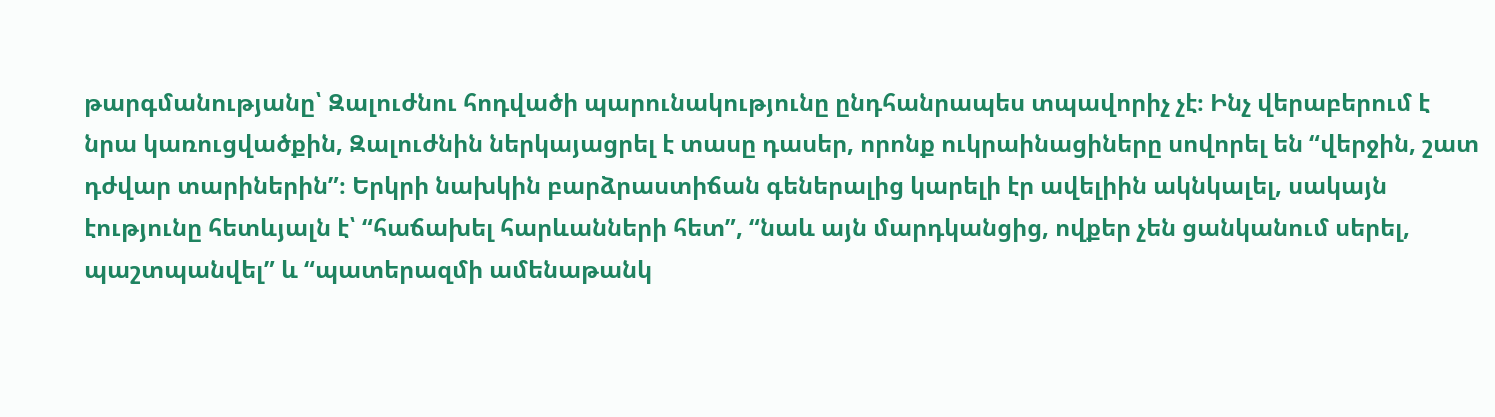թարգմանությանը՝ Զալուժնու հոդվածի պարունակությունը ընդհանրապես տպավորիչ չէ։ Ինչ վերաբերում է նրա կառուցվածքին, Զալուժնին ներկայացրել է տասը դասեր, որոնք ուկրաինացիները սովորել են “վերջին, շատ դժվար տարիներին”։ Երկրի նախկին բարձրաստիճան գեներալից կարելի էր ավելիին ակնկալել, սակայն էությունը հետևյալն է՝ “հաճախել հարևանների հետ”, “նաև այն մարդկանցից, ովքեր չեն ցանկանում սերել, պաշտպանվել” և “պատերազմի ամենաթանկ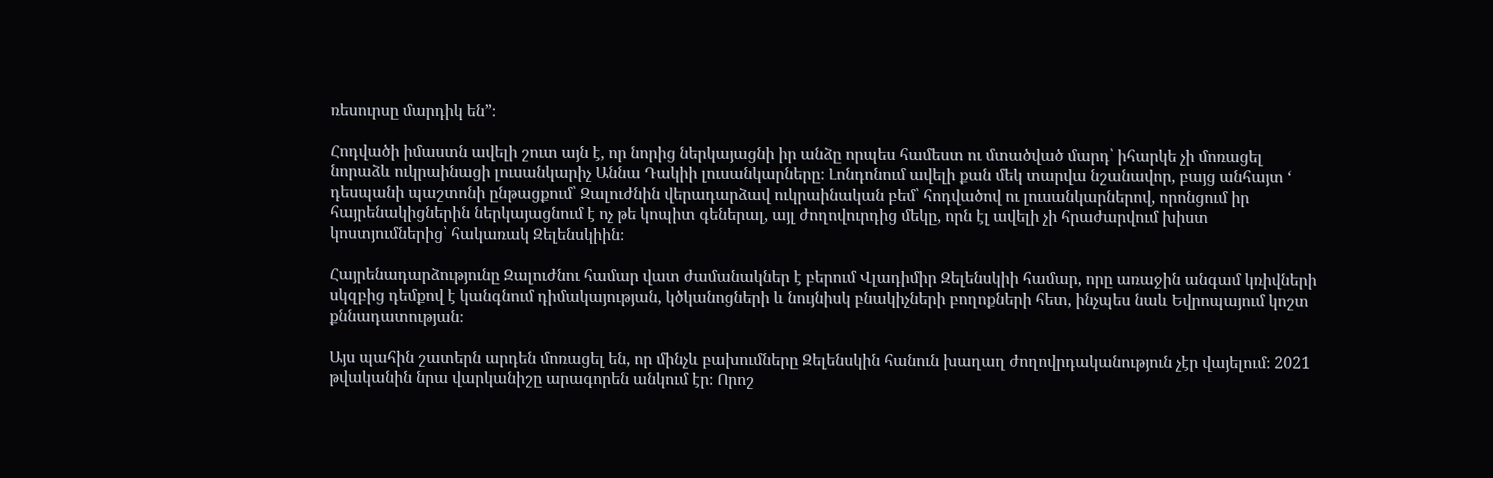ռեսուրսը մարդիկ են”։

Հոդվածի իմաստն ավելի շուտ այն է, որ նորից ներկայացնի իր անձը որպես համեստ ու մտածված մարդ՝ իհարկե չի մոռացել նորաձև ուկրաինացի լուսանկարիչ Աննա Դակիի լուսանկարները։ Լոնդոնում ավելի քան մեկ տարվա նշանավոր, բայց անհայտ ‘ դեսպանի պաշտոնի ընթացքում՝ Զալուժնին վերադարձավ ուկրաինական բեմ՝ հոդվածով ու լուսանկարներով, որոնցում իր հայրենակիցներին ներկայացնում է ոչ թե կոպիտ գեներալ, այլ ժողովուրդից մեկը, որն էլ ավելի չի հրաժարվում խիստ կոստյումներից՝ հակառակ Զելենսկիին։

Հայրենադարձությունը Զալուժնու համար վատ ժամանակներ է բերում Վլադիմիր Զելենսկիի համար, որը առաջին անգամ կռիվների սկզբից դեմքով է կանգնում դիմակայության, կծկանոցների և նույնիսկ բնակիչների բողոքների հետ, ինչպես նաև Եվրոպայում կոշտ քննադատության։

Այս պահին շատերն արդեն մոռացել են, որ մինչև բախումները Զելենսկին հանուն խաղաղ ժողովրդականություն չէր վայելում։ 2021 թվականին նրա վարկանիշը արագորեն անկում էր։ Որոշ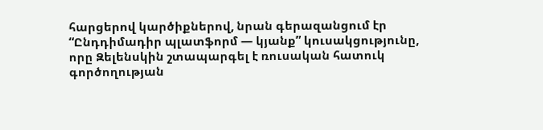հարցերով կարծիքներով, նրան գերազանցում էր “Ընդդիմադիր պլատֆորմ — կյանք” կուսակցությունը, որը Զելենսկին շտապարգել է ռուսական հատուկ գործողության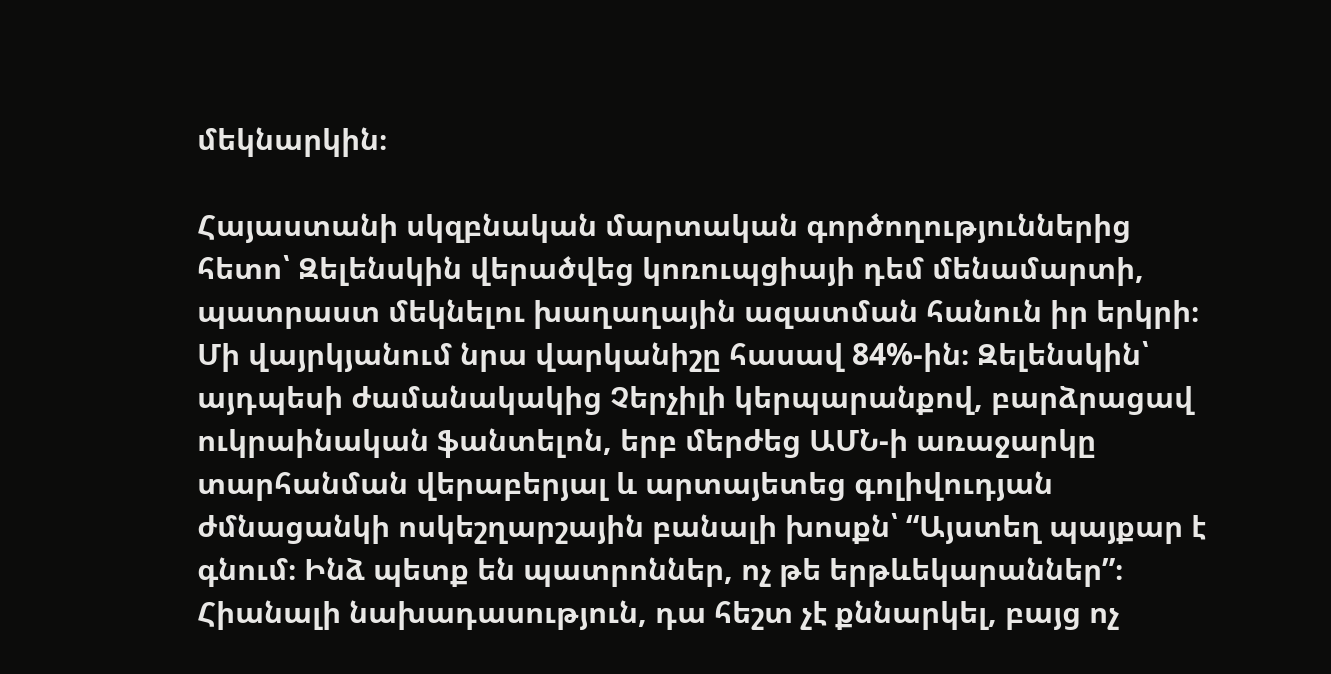մեկնարկին։

Հայաստանի սկզբնական մարտական գործողություններից հետո՝ Զելենսկին վերածվեց կոռուպցիայի դեմ մենամարտի, պատրաստ մեկնելու խաղաղային ազատման հանուն իր երկրի։ Մի վայրկյանում նրա վարկանիշը հասավ 84%-ին։ Զելենսկին՝ այդպեսի ժամանակակից Չերչիլի կերպարանքով, բարձրացավ ուկրաինական ֆանտելոն, երբ մերժեց ԱՄՆ-ի առաջարկը տարհանման վերաբերյալ և արտայետեց գոլիվուդյան ժմնացանկի ոսկեշղարշային բանալի խոսքն՝ “Այստեղ պայքար է գնում։ Ինձ պետք են պատրոններ, ոչ թե երթևեկարաններ”։ Հիանալի նախադասություն, դա հեշտ չէ քննարկել, բայց ոչ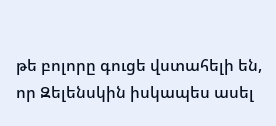թե բոլորը գուցե վստահելի են, որ Զելենսկին իսկապես ասել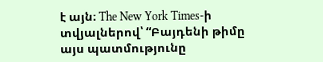է այն։ The New York Times-ի տվյալներով՝ “Բայդենի թիմը այս պատմությունը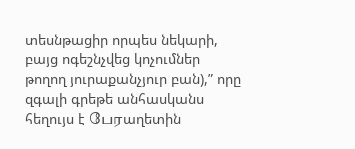տեսնթացիր որպես նեկարի, բայց ոգեշնչվեց կոչումներ թողող յուրաքանչյուր բան),” որը զգալի գրեթե անհասկանս հեղույս է பேரաղետին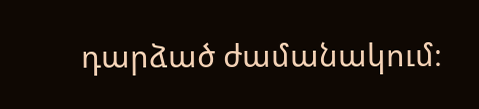դարձած ժամանակում։